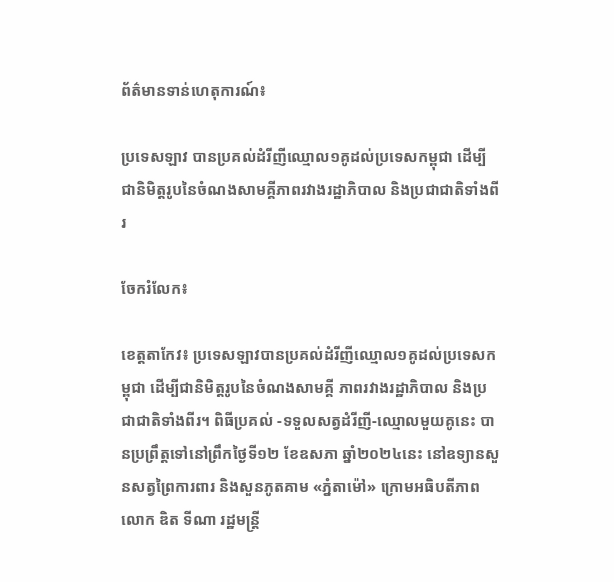ព័ត៌មានទាន់ហេតុការណ៍៖

ប្រទេសឡាវ បានប្រគល់ដំរីញីឈ្មោល១គូដល់ប្រទេសកម្ពុជា ដើម្បីជានិមិត្តរូបនៃចំណងសាមគ្គីភាពរវាងរដ្ឋាភិបាល និងប្រជាជាតិទាំងពីរ

ចែករំលែក៖

ខេត្តតាកែវ៖ ប្រទេសឡាវបានប្រគល់ដំរីញីឈ្មោល១គូដល់ប្រទេសកម្ពុជា ដើម្បីជានិមិត្តរូបនៃចំណងសាមគ្គី ភាពរវាងរដ្ឋាភិបាល និងប្រជាជាតិទាំងពីរ។ ពិធីប្រគល់ -ទទួលសត្វដំរីញី-ឈ្មោលមួយគូនេះ បានប្រព្រឹត្តទៅនៅព្រឹកថ្ងៃទី១២ ខែឧសភា ឆ្នាំ២០២៤នេះ នៅឧទ្យានសួនសត្វព្រៃការពារ និងសួនភូតគាម «ភ្នំតាម៉ៅ» ក្រោមអធិបតីភាព លោក ឌិត ទីណា រដ្ឋមន្រ្តី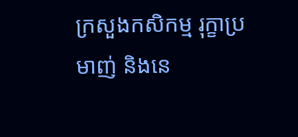ក្រសួងកសិកម្ម រុក្ខាប្រមាញ់ និងនេ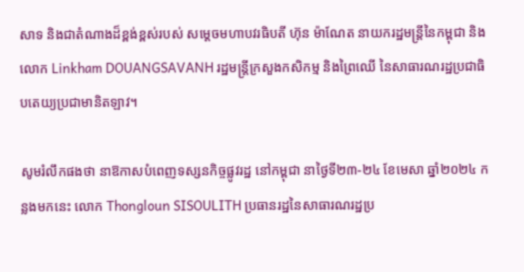សាទ និងជាតំណាងដ៏ខ្ពង់ខ្ពស់របស់ សម្តេចមហាបវរធិបតី ហ៊ុន ម៉ាណែត នាយករដ្ឋមន្រ្តីនៃកម្ពុជា និងលោក Linkham DOUANGSAVANH រដ្ឋមន្ត្រីក្រសួងកសិកម្ម និងព្រៃឈើ នៃសាធារណរដ្ឋប្រជាធិបតេយ្យប្រជាមានិតឡាវ។

សូមរំលឹកផងថា នាឱកាសបំពេញទស្សនកិច្ចផ្លូវរដ្ឋ នៅកម្ពុជា នាថ្ងៃទី២៣-២៤ ខែមេសា ឆ្នាំ២០២៤ កន្លងមកនេះ លោក Thongloun SISOULITH ប្រធានរដ្ឋនៃសាធារណរដ្ឋប្រ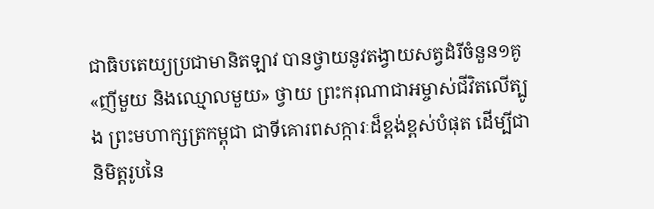ជាធិបតេយ្យប្រជាមានិតឡាវ បានថ្វាយនូវតង្វាយសត្វដំរីចំនួន១គូ «ញីមួយ និងឈ្មោលមួយ» ថ្វាយ ព្រះករុណាជាអម្ចាស់ជីវិតលើត្បូង ព្រះមហាក្សត្រកម្ពុជា ជាទីគោរពសក្ការៈដ៏ខ្ពង់ខ្ពស់បំផុត ដើម្បីជានិមិត្តរូបនៃ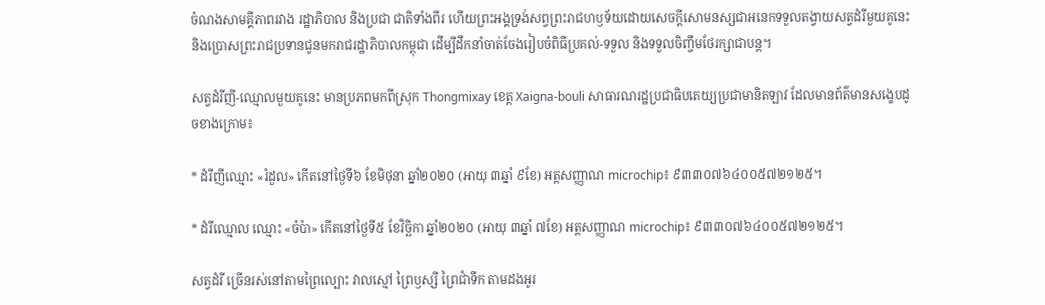ចំណងសាមគ្គីភាពរវាង រដ្ឋាភិបាល និងប្រជា ជាតិទាំងពីរ ហើយព្រះអង្គទ្រង់សព្វព្រះរាជហឫទ័យដោយសេចក្តីសោមនស្សជាអនេកទទួលតង្វាយសត្វដំរីមួយគូនេះ និងប្រោសព្រះរាជប្រទានជូនមករាជរដ្ឋាភិបាលកម្ពុជា ដើម្បីដឹកនាំចាត់ចែងរៀបចំពិធីប្រគល់-ទទួល និងទទួលចិញ្ចឹមថែរក្សាជាបន្ត។

សត្វដំរីញី-ឈ្មោលមួយគូនេះ មានប្រភពមកពីស្រុក Thongmixay ខេត្ត Xaigna-bouli សាធារណរដ្ឋប្រជាធិបតេយ្យប្រជាមានិតឡាវ ដែលមានព័ត៌មានសង្ខេបដូចខាងក្រោម៖

* ដំរីញីឈ្មោះ «រំដួល» កើតនៅថ្ងៃទី៦ ខែមិថុនា ឆ្នាំ២០២០ (អាយុ ៣ឆ្នាំ ៩ខែ) អត្តសញ្ញាណ microchip៖ ៩៣៣០៧៦៤០០៥៧២១២៥។

* ដំរីឈ្មោល ឈ្មោះ «ចំប៉ា» កើតនៅថ្ងៃទី៥ ខែវិច្ឆិកា ឆ្នាំ២០២០ (អាយុ ៣ឆ្នាំ ៧ខែ) អត្តសញ្ញាណ microchip៖ ៩៣៣០៧៦៤០០៥៧២១២៥។

សត្វដំរី ច្រើនរស់នៅតាមព្រៃល្បោះ វាលស្មៅ ព្រៃឫស្សី ព្រៃជាំទឹក តាមដងអូរ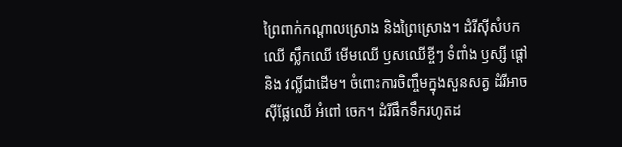ព្រៃពាក់កណ្តាលស្រោង និងព្រៃស្រោង។ ដំរីស៊ីសំបកឈើ ស្លឹកឈើ មើមឈើ ឫសឈើខ្ចីៗ ទំពាំង ឫស្សី ផ្តៅនិង វល្លិ៍ជាដើម។ ចំពោះការចិញ្ចឹមក្នុងសួនសត្វ ដំរីអាចស៊ីផ្លែឈើ អំពៅ ចេក។ ដំរីផឹកទឹករហូតដ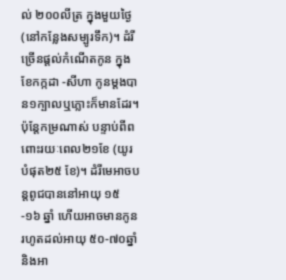ល់ ២០០លីត្រ ក្នុងមួយថ្ងៃ (នៅកន្លែងសម្បូរទឹក)។ ដំរីច្រើនផ្តល់កំណើតកូន ក្នុងខែកក្កដា -សីហា កូនម្តងបាន១ក្បាលឬភ្លោះក៏មានដែរ។ ប៉ុន្តែកម្រណាស់ បន្ទាប់ពីពពោះរយៈពេល២១ខែ (យូរបំផុត២៥ ខែ)។ ដំរីមេអាចបន្តពូជបាននៅអាយុ ១៥-១៦ ឆ្នាំ ហើយអាចមានកូនរហូតដល់អាយុ ៥០-៧០ឆ្នាំ និងអា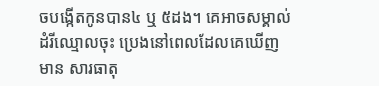ចបង្កើតកូនបាន៤ ឬ ៥ដង។ គេអាចសម្គាល់ដំរីឈ្មោលចុះ ប្រេងនៅពេលដែលគេឃើញមាន សារធាតុ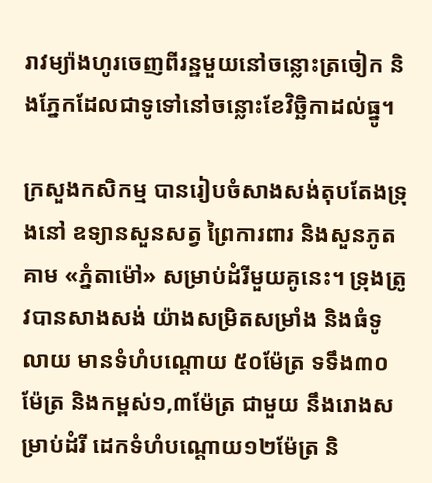រាវម្យ៉ាងហូរចេញពីរន្ឋមួយនៅចន្លោះត្រចៀក និងភ្នែកដែលជាទូទៅនៅចន្លោះខែវិច្ឆិកាដល់ធ្នូ។

ក្រសួងកសិកម្ម បានរៀបចំសាងសង់តុបតែងទ្រុងនៅ ឧទ្យានសួនសត្វ ព្រៃការពារ និងសួនភូតគាម «ភ្នំតាម៉ៅ» សម្រាប់ដំរីមួយគូនេះ។ ទ្រុងត្រូវបានសាងសង់ យ៉ាងសម្រិតសម្រាំង និងធំទូលាយ មានទំហំបណ្តោយ ៥០ម៉ែត្រ ទទឹង៣០ម៉ែត្រ និងកម្ពស់១,៣ម៉ែត្រ ជាមួយ នឹងរោងសម្រាប់ដំរី ដេកទំហំបណ្តោយ១២ម៉ែត្រ និ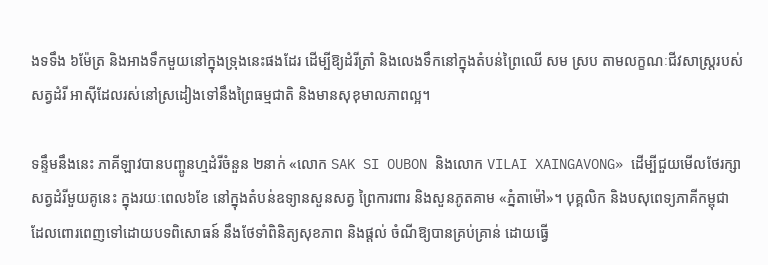ងទទឹង ៦ម៉ែត្រ និងអាងទឹកមួយនៅក្នុងទ្រុងនេះផងដែរ ដើម្បីឱ្យដំរីត្រាំ និងលេងទឹកនៅក្នុងតំបន់ព្រៃឈើ សម ស្រប តាមលក្ខណៈជីវសាស្រ្តរបស់សត្វដំរី អាស៊ីដែលរស់នៅស្រដៀងទៅនឹងព្រៃធម្មជាតិ និងមានសុខុមាលភាពល្អ។

ទន្ទឹមនឹងនេះ ភាគីឡាវបានបញ្ចូនហ្មដំរីចំនួន ២នាក់ «លោក SAK SI OUBON និងលោក VILAI XAINGAVONG» ដើម្បីជួយមើលថែរក្សាសត្វដំរីមួយគូនេះ ក្នុងរយៈពេល៦ខែ នៅក្នុងតំបន់ឧទ្យានសួនសត្វ ព្រៃការពារ និងសួនភូតគាម «ភ្នំតាម៉ៅ»។ បុគ្គលិក និងបសុពេទ្យភាគីកម្ពុជា ដែលពោរពេញទៅដោយបទពិសោធន៍ នឹងថែទាំពិនិត្យសុខភាព និងផ្តល់ ចំណីឱ្យបានគ្រប់គ្រាន់ ដោយធ្វើ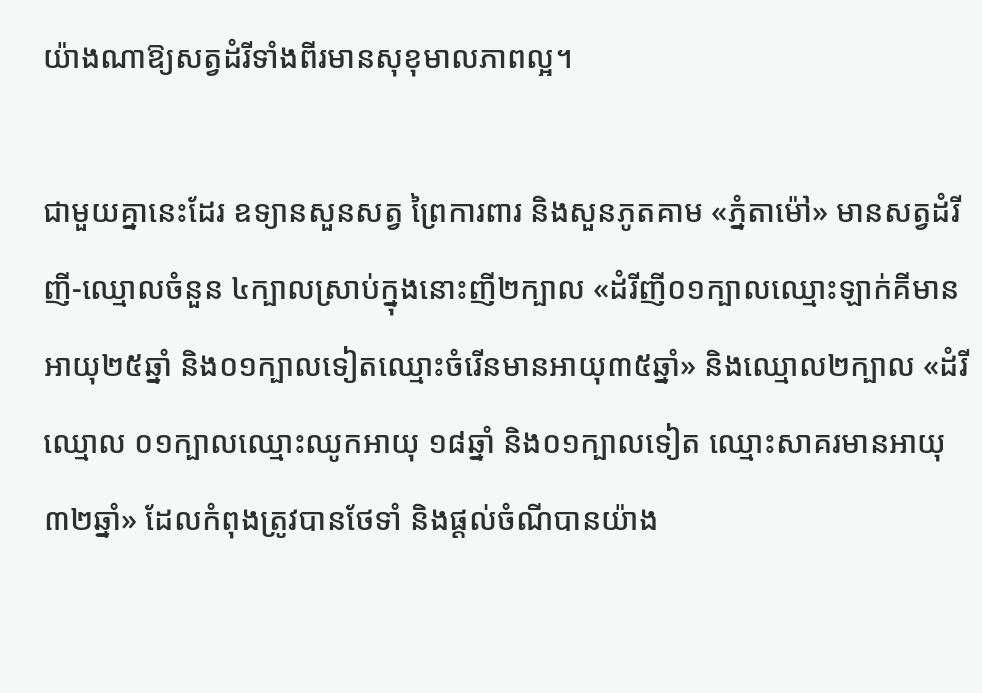យ៉ាងណាឱ្យសត្វដំរីទាំងពីរមានសុខុមាលភាពល្អ។

ជាមួយគ្នានេះដែរ ឧទ្យានសួនសត្វ ព្រៃការពារ និងសួនភូតគាម «ភ្នំតាម៉ៅ» មានសត្វដំរីញី-ឈ្មោលចំនួន ៤ក្បាលស្រាប់ក្នុងនោះញី២ក្បាល «ដំរីញី០១ក្បាលឈ្មោះឡាក់គីមានអាយុ២៥ឆ្នាំ និង០១ក្បាលទៀតឈ្មោះចំរើនមានអាយុ៣៥ឆ្នាំ» និងឈ្មោល២ក្បាល «ដំរីឈ្មោល ០១ក្បាលឈ្មោះឈូកអាយុ ១៨ឆ្នាំ និង០១ក្បាលទៀត ឈ្មោះសាគរមានអាយុ៣២ឆ្នាំ» ដែលកំពុងត្រូវបានថែទាំ និងផ្តល់ចំណីបានយ៉ាង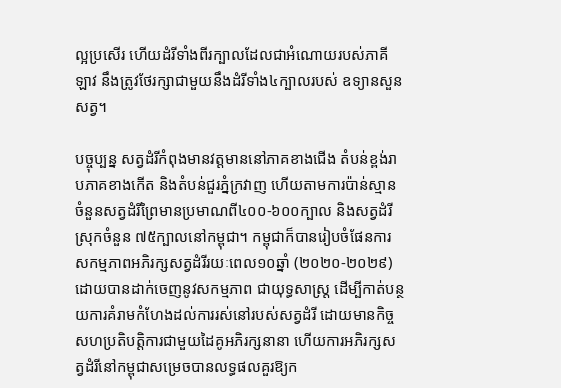ល្អប្រសើរ ហើយដំរីទាំងពីរក្បាលដែលជាអំណោយរបស់ភាគីឡាវ នឹងត្រូវថែរក្សាជាមួយនឹងដំរីទាំង៤ក្បាលរបស់ ឧទ្យានសួនសត្វ។

បច្ចុប្បន្ន សត្វដំរីកំពុងមានវត្តមាននៅភាគខាងជើង តំបន់ខ្ពង់រាបភាគខាងកើត និងតំបន់ជួរភ្នំក្រវាញ ហើយតាមការប៉ាន់ស្មានចំនួនសត្វដំរីព្រៃមានប្រមាណពី៤០០-៦០០ក្បាល និងសត្វដំរីស្រុកចំនួន ៧៥ក្បាលនៅកម្ពុជា។ កម្ពុជាក៏បានរៀបចំផែនការ សកម្មភាពអភិរក្សសត្វដំរីរយៈពេល១០ឆ្នាំ (២០២០-២០២៩) ដោយបានដាក់ចេញនូវសកម្មភាព ជាយុទ្ធសាស្រ្ត ដើម្បីកាត់បន្ថយការគំរាមកំហែងដល់ការរស់នៅរបស់សត្វដំរី ដោយមានកិច្ចសហប្រតិបត្តិការជាមួយដៃគូអភិរក្សនានា ហើយការអភិរក្សសត្វដំរីនៅកម្ពុជាសម្រេចបានលទ្ធផលគួរឱ្យក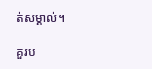ត់សម្គាល់។

គួរប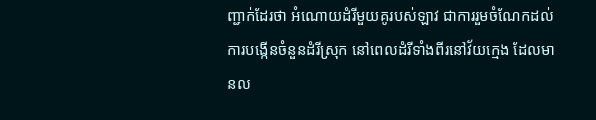ញ្ជាក់ដែរថា អំណោយដំរីមួយគូរបស់ឡាវ ជាការរួមចំណែកដល់ការបង្កើនចំនួនដំរីស្រុក នៅពេលដំរីទាំងពីរនៅវ័យក្មេង ដែលមានល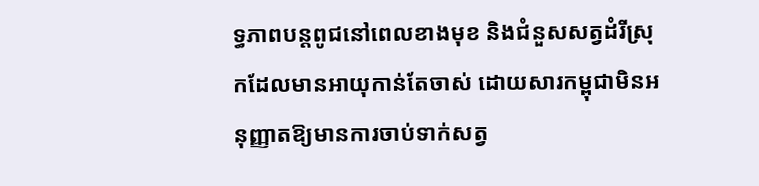ទ្ធភាពបន្តពូជនៅពេលខាងមុខ និងជំនួសសត្វដំរីស្រុកដែលមានអាយុកាន់តែចាស់ ដោយសារកម្ពុជាមិនអនុញ្ញាតឱ្យមានការចាប់ទាក់សត្វ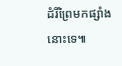ដំរីព្រៃមកផ្សាំងនោះទេ៕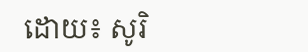ដោយ៖ សូរិ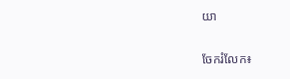យា


ចែករំលែក៖